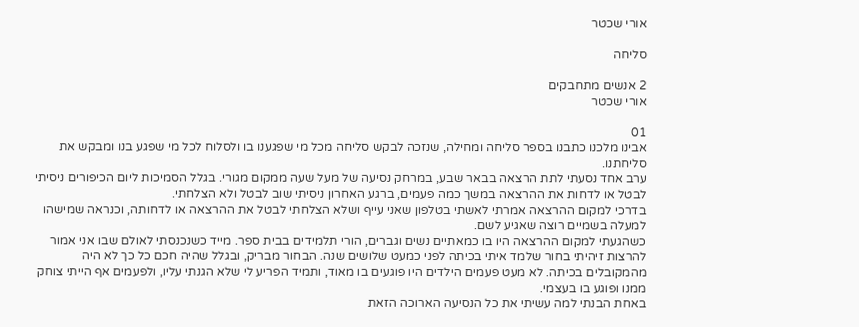אורי שכטר

סליחה

2 אנשים מתחבקים
אורי שכטר

01
אבינו מלכנו כתבנו בספר סליחה ומחילה, שנזכה לבקש סליחה מכל מי שפגענו בו ולסלוח לכל מי שפגע בנו ומבקש את סליחתנו.
ערב אחד נסעתי לתת הרצאה בבאר שבע, במרחק נסיעה של מעל שעה ממקום מגורי. בגלל הסמיכות ליום הכיפורים ניסיתי לבטל או לדחות את ההרצאה במשך כמה פעמים, ברגע האחרון ניסיתי שוב לבטל ולא הצלחתי.
בדרכי למקום ההרצאה אמרתי לאשתי בטלפון שאני עייף ושלא הצלחתי לבטל את ההרצאה או לדחותה, וכנראה שמישהו למעלה בשמיים רוצה שאגיע לשם.
כשהגעתי למקום ההרצאה היו בו כמאתיים נשים וגברים, הורי תלמידים בבית ספר. מייד כשנכנסתי לאולם שבו אני אמור להרצות זיהיתי בחור שלמד איתי בכיתה לפני כמעט שלושים שנה. הבחור מבריק, ובגלל שהיה חכם כל כך לא היה מהמקובלים בכיתה. לא מעט פעמים הילדים היו פוגעים בו מאוד, ותמיד הפריע לי שלא הגנתי עליו, ולפעמים אף הייתי צוחק ממנו ופוגע בו בעצמי.
באחת הבנתי למה עשיתי את כל הנסיעה הארוכה הזאת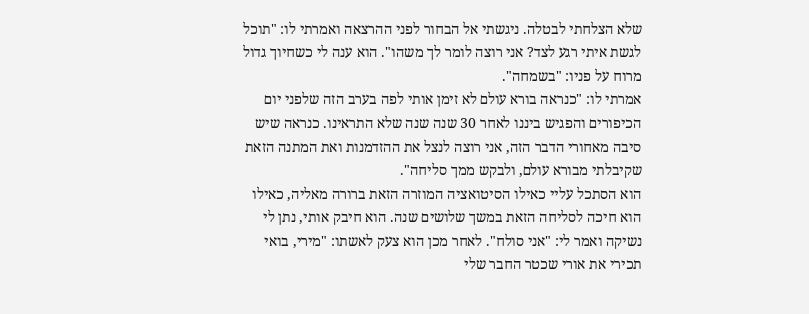שלא הצלחתי לבטלה. ניגשתי אל הבחור לפני ההרצאה ואמרתי לו: "תוכל לגשת איתי רגע לצד? אני רוצה לומר לך משהו". הוא ענה לי כשחיוך גדול מרוח על פניו: "בשמחה".
אמרתי לו: "כנראה בורא עולם לא זימן אותי לפה בערב הזה שלפני יום הכיפורים והפגיש ביננו לאחר 30 שנה שנה שלא התראינו. כנראה שיש סיבה מאחורי הדבר הזה, אני רוצה לנצל את ההזדמנות ואת המתנה הזאת שקיבלתי מבורא עולם, ולבקש ממך סליחה".
הוא הסתכל עליי כאילו הסיטואציה המוזרה הזאת ברורה מאליה, כאילו הוא חיכה לסליחה הזאת במשך שלושים שנה. הוא חיבק אותי, נתן לי נשיקה ואמר לי: "אני סולח". לאחר מכן הוא צעק לאשתו: "מירי, בואי תכירי את אורי שכטר החבר שלי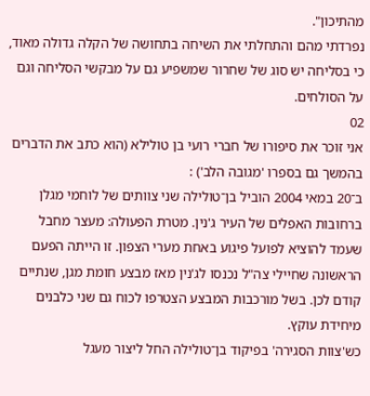מהתיכון".
נפרדתי מהם והתחלתי את השיחה בתחושה של הקלה גדולה מאוד, כי בסליחה יש סוג של שחרור שמשפיע גם על מבקשי הסליחה וגם על הסולחים.
02
אני זוכר את סיפורו של חברי רועי בן טולילא (הוא כתב את הדברים בהמשך גם בספרו 'מגובה הלב') :
ב־20 במאי 2004 הוביל בן־טולילה שני צוותים של לוחמי מגלן ברחובות האפלים של העיר ג'נין. מטרת הפעולה: מעצר מחבל שעמד להוציא לפועל פיגוע באחת מערי הצפון. זו הייתה הפעם הראשונה שחיילי צה"ל נכנסו לג'נין מאז מבצע חומת מגן, שנתיים קודם לכן. בשל מורכבות המבצע הצטרפו לכוח גם שני כלבנים מיחידת עוקץ.
כש'צוות הסגירה' בפיקוד בן־טולילה החל ליצור מעגל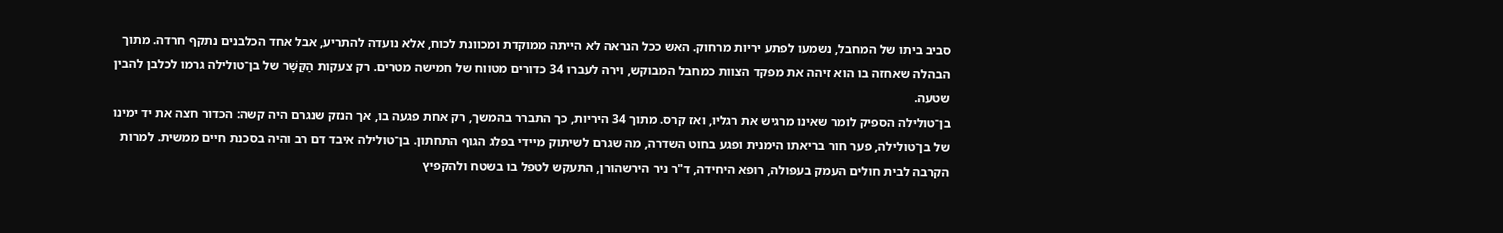סביב ביתו של המחבל, נשמעו לפתע יריות מרחוק. האש ככל הנראה לא הייתה ממוקדת ומכוונת לכוח, אלא נועדה להתריע, אבל אחד הכלבנים נתקף חרדה. מתוך הבהלה שאחזה בו הוא זיהה את מפקד הצוות כמחבל המבוקש, וירה לעברו 34 כדורים מטווח של חמישה מטרים. רק צעקות הַקַּשָּׁר של בן־טולילה גרמו לכלבן להבין שטעה.
בן־טולילה הספיק לומר שאינו מרגיש את רגליו, ואז קרס. מתוך 34 היריות, כך התברר בהמשך, רק אחת פגעה בו, אך הנזק שנגרם היה קשה: הכדור חצה את יד ימינו של בן־טולילה, פער חור בריאתו הימנית ופגע בחוט השדרה, מה שגרם לשיתוק מיידי בפלג הגוף התחתון. בן־טולילה איבד דם רב והיה בסכנת חיים ממשית. למרות הקרבה לבית חולים העמק בעפולה, רופא היחידה, ד"ר ניר הירשהורן, התעקש לטפל בו בשטח ולהקפיץ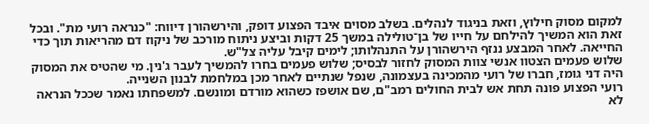למקום מסוק חילוץ, וזאת בניגוד לנהלים. בשלב מסוים איבד הפצוע דופק, והירשהורן דיווח: "כנראה רועי מת". ובכל זאת הוא המשיך להילחם על חייו של בן־טולילה במשך 25 דקות וביצע ניתוח מורכב של ניקוז דם מהריאות תוך כדי החייאה. לאחר המבצע ננזף הירשהורן על התנהלותו; לימים קיבל עליה צל"ש.
שלוש פעמים הצטוו אנשי צוות המסוק לחזור לבסיס; שלוש פעמים בחרו להמשיך לעבר ג'נין. מי שהטיס את המסוק היה דני גומז, חברו של רועי מהמכינה בעצמונה, שנפל שנתיים לאחר מכן במלחמת לבנון השנייה.
רועי הפצוע פונה תחת אש לבית החולים רמב"ם, שם אושפז כשהוא מורדם ומונשם. למשפחתו נאמר שככל הנראה לא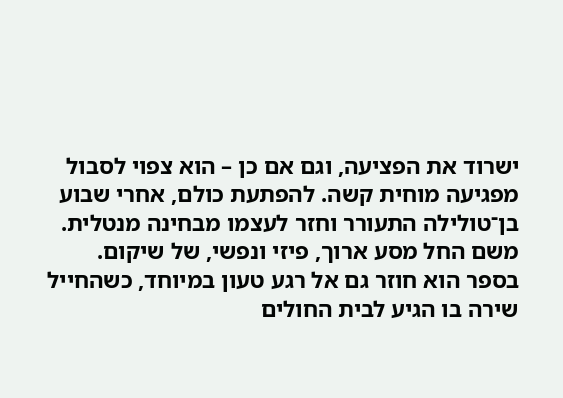ישרוד את הפציעה, וגם אם כן – הוא צפוי לסבול מפגיעה מוחית קשה. להפתעת כולם, אחרי שבוע בן־טולילה התעורר וחזר לעצמו מבחינה מנטלית. משם החל מסע ארוך, פיזי ונפשי, של שיקום.
בספר הוא חוזר גם אל רגע טעון במיוחד, כשהחייל שירה בו הגיע לבית החולים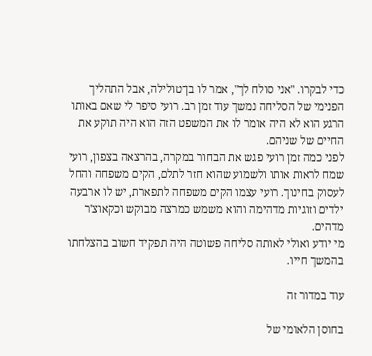כדי לבקרו. "אני סולח לך", אמר לו בן־טולילה, אבל התהליך הפנימי של הסליחה נמשך עוד זמן רב. רועי סיפר לי שאם באותו הרגע הוא לא היה אומר לו את המשפט הזה הוא היה תוקע את החיים של שניהם.
לפני כמה זמן רועי פגש את הבחור במקרה, בהרצאה בצפון, רועי שמח לראות אותו ולשמוע שהוא חזר לתלם, הקים משפחה והחל לעסוק בחינוך. רועי עצמו הקים משפחה לתפארת, יש לו ארבעה ילדים וזוגיות מדהימה והוא משמש כמרצה מבוקש וכקאוצ'ר מדהים.
מי יודע ואולי לאותה סליחה פשוטה היה תפקיד חשוב בהצלחתו בהמשך חייו.

עוד במדור זה

בחוסן הלאומי של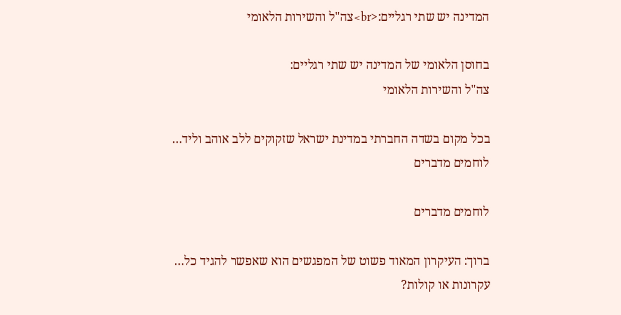המדינה יש שתי רגליים:<br>צה"ל והשירות הלאומי

בחוסן הלאומי של המדינה יש שתי רגליים:
צה"ל והשירות הלאומי

בכל מקום בשדה החברתי במדינת ישראל שזקוקים ללב אוהב וליד…
לוחמים מדברים

לוחמים מדברים

ברוך: העיקרון המאוד פשוט של המפגשים הוא שאפשר להגיד כל…
עקרונות או קולות?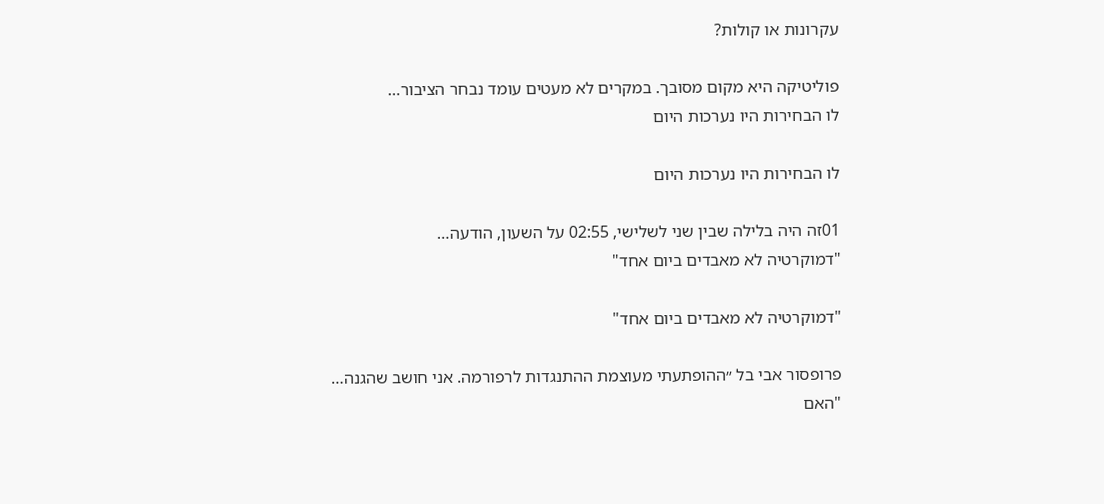עקרונות או קולות?

פוליטיקה היא מקום מסובך. במקרים לא מעטים עומד נבחר הציבור…
לו הבחירות היו נערכות היום

לו הבחירות היו נערכות היום

01זה היה בלילה שבין שני לשלישי, 02:55 על השעון, הודעה…
"דמוקרטיה לא מאבדים ביום אחד"

"דמוקרטיה לא מאבדים ביום אחד"

פרופסור אבי בל ״ההופתעתי מעוצמת ההתנגדות לרפורמה. אני חושב שהגנה…
"האם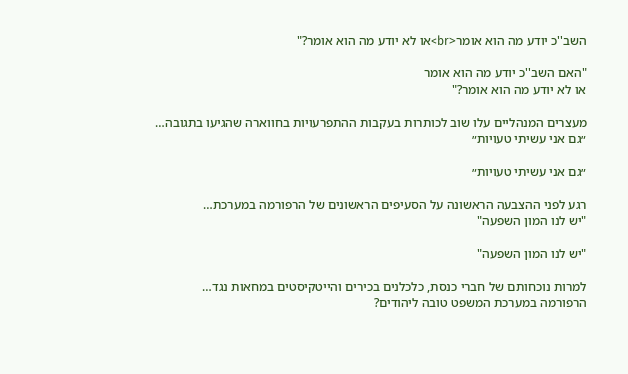השב''כ יודע מה הוא אומר<br>או לא יודע מה הוא אומר?"

"האם השב''כ יודע מה הוא אומר
או לא יודע מה הוא אומר?"

מעצרים המנהליים עלו שוב לכותרות בעקבות ההתפרעויות בחווארה שהגיעו בתגובה…
״גם אני עשיתי טעויות״

״גם אני עשיתי טעויות״

רגע לפני ההצבעה הראשונה על הסעיפים הראשונים של הרפורמה במערכת…
"יש לנו המון השפעה"

"יש לנו המון השפעה"

למרות נוכחותם של חברי כנסת, כלכלנים בכירים והייטקיסטים במחאות נגד…
הרפורמה במערכת המשפט טובה ליהודים?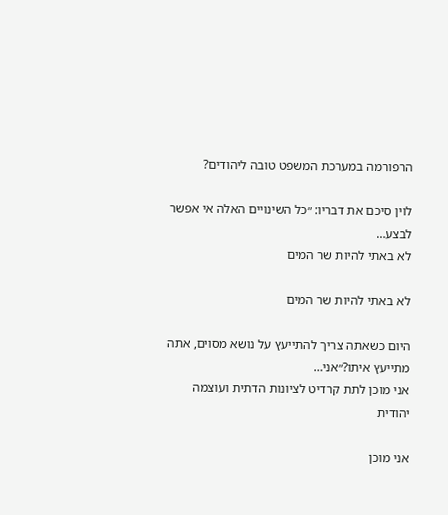הרפורמה במערכת המשפט טובה ליהודים?

לוין סיכם את דבריו: ״כל השינויים האלה אי אפשר לבצע…
לא באתי להיות שר המים

לא באתי להיות שר המים

היום כשאתה צריך להתייעץ על נושא מסוים, אתה מתייעץ איתו?״אני…
אני מוכן לתת קרדיט לציונות הדתית ועוצמה יהודית

אני מוכן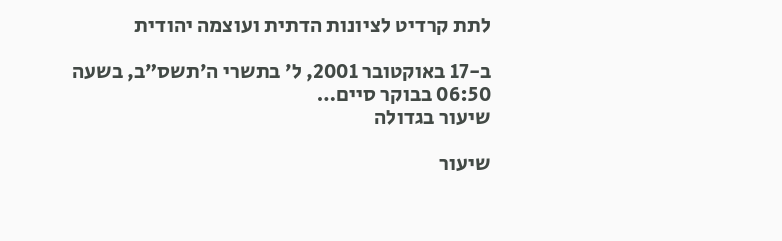לתת קרדיט לציונות הדתית ועוצמה יהודית

ב-17 באוקטובר 2001, ל׳ בתשרי ה׳תשס״ב, בשעה 06:50 בבוקר סיים…
שיעור בגדולה

שיעור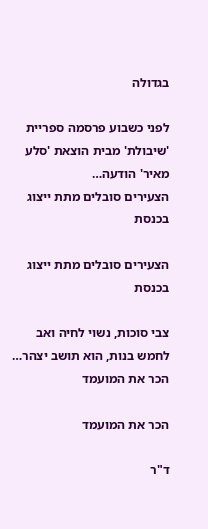בגדולה

לפני כשבוע פרסמה ספריית 'שיבולת' מבית הוצאת 'סלע מאיר' הודעה…
הצעירים סובלים מתת ייצוג בכנסת

הצעירים סובלים מתת ייצוג בכנסת

צבי סוכות, נשוי לחיה ואב לחמש בנות, הוא תושב יצהר…
הכר את המועמד

הכר את המועמד

ד"ר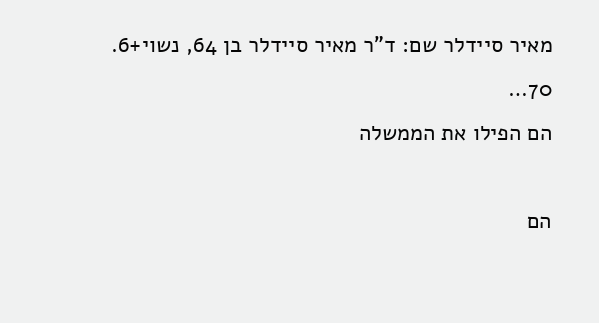מאיר סיידלר שם: ד"ר מאיר סיידלר בן 64, נשוי+6. 70…
הם הפילו את הממשלה

הם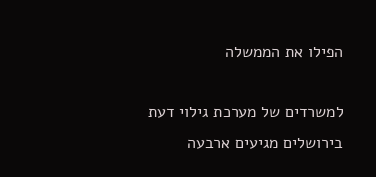הפילו את הממשלה

למשרדים של מערכת גילוי דעת בירושלים מגיעים ארבעה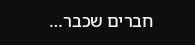חברים שכבר…